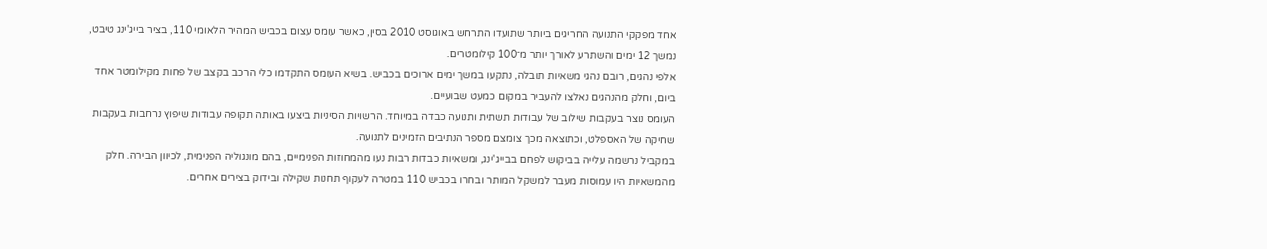אחד מפקקי התנועה החריגים ביותר שתועדו התרחש באוגוסט 2010 בסין, כאשר עומס עצום בכביש המהיר הלאומי 110, בציר בייג'ינג טיבט, נמשך 12 ימים והשתרע לאורך יותר מ־100 קילומטרים.
אלפי נהגים, רובם נהגי משאיות תובלה, נתקעו במשך ימים ארוכים בכביש. בשיא העומס התקדמו כלי הרכב בקצב של פחות מקילומטר אחד ביום, וחלק מהנהגים נאלצו להעביר במקום כמעט שבועיים.
העומס נוצר בעקבות שילוב של עבודות תשתית ותנועה כבדה במיוחד. הרשויות הסיניות ביצעו באותה תקופה עבודות שיפוץ נרחבות בעקבות שחיקה של האספלט, וכתוצאה מכך צומצם מספר הנתיבים הזמינים לתנועה.
במקביל נרשמה עלייה בביקוש לפחם בבייג'ינג, ומשאיות כבדות רבות נעו מהמחוזות הפנימיים, בהם מונגוליה הפנימית, לכיוון הבירה. חלק מהמשאיות היו עמוסות מעבר למשקל המותר ובחרו בכביש 110 במטרה לעקוף תחנות שקילה ובידוק בצירים אחרים.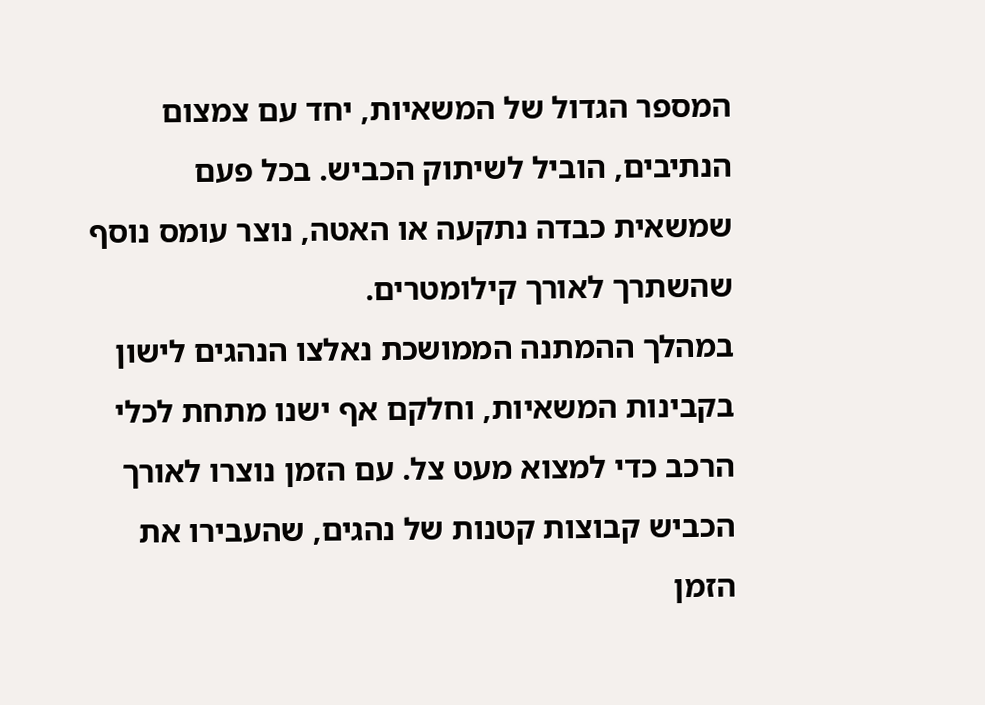המספר הגדול של המשאיות, יחד עם צמצום הנתיבים, הוביל לשיתוק הכביש. בכל פעם שמשאית כבדה נתקעה או האטה, נוצר עומס נוסף שהשתרך לאורך קילומטרים.
במהלך ההמתנה הממושכת נאלצו הנהגים לישון בקבינות המשאיות, וחלקם אף ישנו מתחת לכלי הרכב כדי למצוא מעט צל. עם הזמן נוצרו לאורך הכביש קבוצות קטנות של נהגים, שהעבירו את הזמן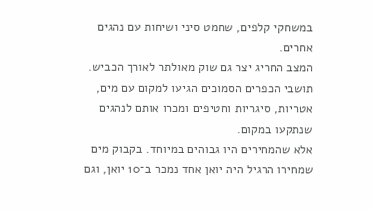במשחקי קלפים, שחמט סיני ושיחות עם נהגים אחרים.
המצב החריג יצר גם שוק מאולתר לאורך הכביש. תושבי הכפרים הסמוכים הגיעו למקום עם מים, אטריות, סיגריות וחטיפים ומכרו אותם לנהגים שנתקעו במקום.
אלא שהמחירים היו גבוהים במיוחד. בקבוק מים שמחירו הרגיל היה יואן אחד נמכר ב־10 יואן, וגם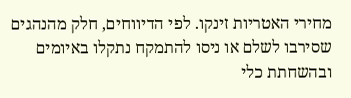מחירי האטריות זינקו. לפי הדיווחים, חלק מהנהגים שסירבו לשלם או ניסו להתמקח נתקלו באיומים ובהשחתת כלי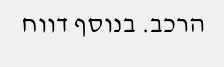הרכב. בנוסף דווח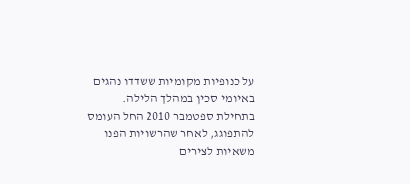על כנופיות מקומיות ששדדו נהגים באיומי סכין במהלך הלילה.
בתחילת ספטמבר 2010 החל העומס להתפוגג, לאחר שהרשויות הפנו משאיות לצירים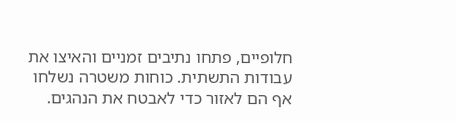חלופיים, פתחו נתיבים זמניים והאיצו את עבודות התשתית. כוחות משטרה נשלחו אף הם לאזור כדי לאבטח את הנהגים.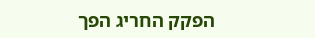הפקק החריג הפך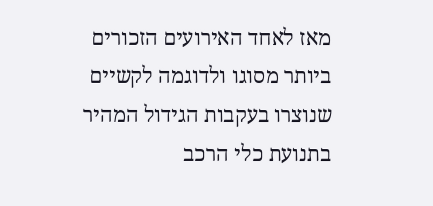מאז לאחד האירועים הזכורים ביותר מסוגו ולדוגמה לקשיים שנוצרו בעקבות הגידול המהיר בתנועת כלי הרכב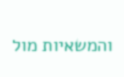והמשאיות מול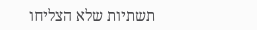תשתיות שלא הצליחו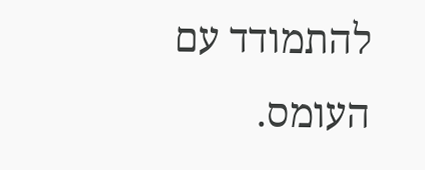להתמודד עם העומס.